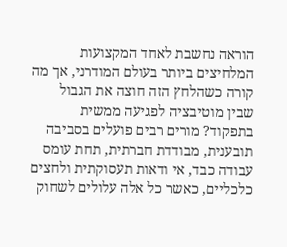הוראה נחשבת לאחד המקצועות המלחיצים ביותר בעולם המודרני, אך מה קורה כשהלחץ הזה חוצה את הגבול שבין מוטיבציה לפגיעה ממשית בתפקוד? מורים רבים פועלים בסביבה תובענית, מבודדת חברתית, תחת עומס עבודה כבד, אי ודאות תעסוקתית ולחצים כלכליים, כאשר כל אלה עלולים לשחוק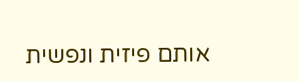אותם פיזית ונפשית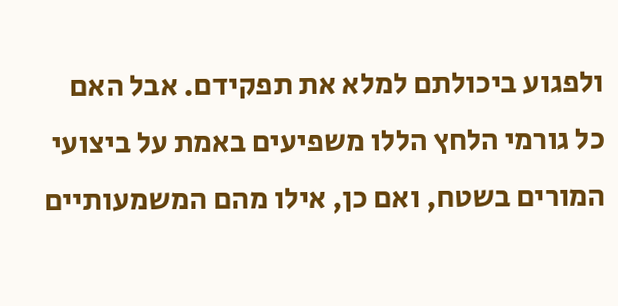ולפגוע ביכולתם למלא את תפקידם. אבל האם כל גורמי הלחץ הללו משפיעים באמת על ביצועי המורים בשטח, ואם כן, אילו מהם המשמעותיים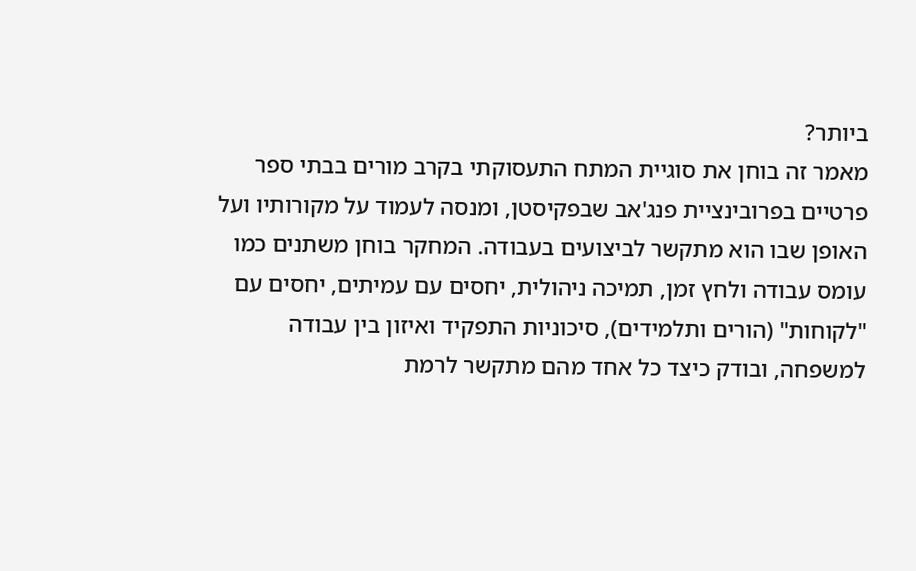ביותר?
מאמר זה בוחן את סוגיית המתח התעסוקתי בקרב מורים בבתי ספר פרטיים בפרובינציית פנג'אב שבפקיסטן, ומנסה לעמוד על מקורותיו ועל האופן שבו הוא מתקשר לביצועים בעבודה. המחקר בוחן משתנים כמו עומס עבודה ולחץ זמן, תמיכה ניהולית, יחסים עם עמיתים, יחסים עם "לקוחות" (הורים ותלמידים), סיכוניות התפקיד ואיזון בין עבודה למשפחה, ובודק כיצד כל אחד מהם מתקשר לרמת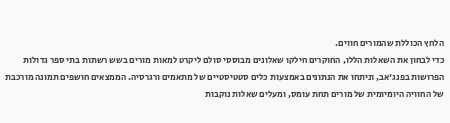הלחץ הכוללת שהמורים חווים.
כדי לבחון את השאלות הללו, החוקרים חילקו שאלונים מבוססי סולם ליקרט למאות מורים בשש רשתות בתי ספר גדולות הפרושות בפנג'אב, וניתחו את הנתונים באמצעות כלים סטטיסטיים של מתאמים ורגרסיה. הממצאים חושפים תמונה מורכבת של החוויה היומיומית של מורים תחת עומס, ומעלים שאלות נוקבות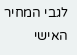לגבי המחיר האישי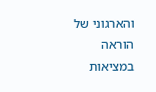והארגוני של הוראה במציאות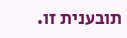תובענית זו.